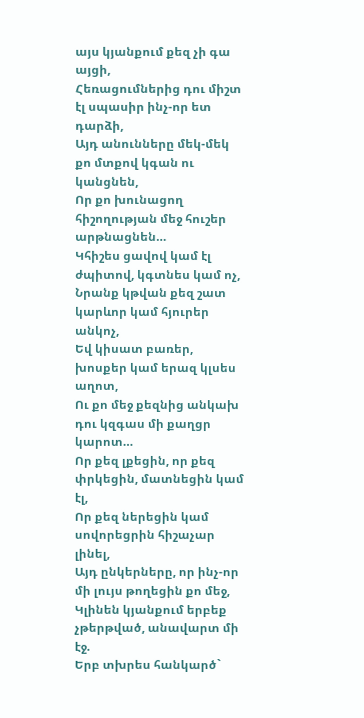այս կյանքում քեզ չի գա
այցի,
Հեռացումներից դու միշտ
էլ սպասիր ինչ-որ ետ
դարձի,
Այդ անունները մեկ-մեկ
քո մտքով կգան ու
կանցնեն,
Որ քո խունացող
հիշողության մեջ հուշեր
արթնացնեն…
Կհիշես ցավով կամ էլ
ժպիտով, կգտնես կամ ոչ,
Նրանք կթվան քեզ շատ
կարևոր կամ հյուրեր
անկոչ,
Եվ կիսատ բառեր,
խոսքեր կամ երազ կլսես
աղոտ,
Ու քո մեջ քեզնից անկախ
դու կզգաս մի քաղցր
կարոտ…
Որ քեզ լքեցին, որ քեզ
փրկեցին, մատնեցին կամ
էլ,
Որ քեզ ներեցին կամ
սովորեցրին հիշաչար
լինել,
Այդ ընկերները, որ ինչ-որ
մի լույս թողեցին քո մեջ,
Կլինեն կյանքում երբեք
չթերթված, անավարտ մի
էջ.
Երբ տխրես հանկարծ`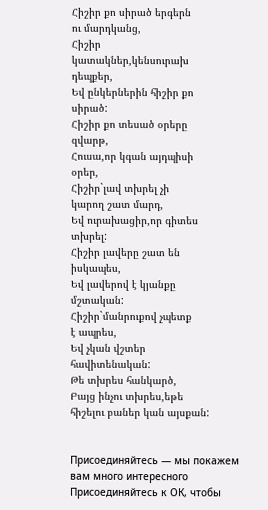Հիշիր քո սիրած երգերն
ու մարդկանց,
Հիշիր
կատակներ,կենսուրախ
դեպքեր,
Եվ ընկերներին հիշիր քո
սիրած:
Հիշիր քո տեսած օրերը
զվարթ,
Հուսա,որ կգան այդպիսի
օրեր,
Հիշիր`լավ տխրել չի
կարող շատ մարդ,
Եվ ուրախացիր,որ գիտես
տխրել:
Հիշիր լավերը շատ են
իսկապես,
Եվ լավերով է կյանքը
մշտական:
Հիշիր`մանրուքով չպետք
է ապրես,
Եվ չկան վշտեր
հավիտենական:
Թե տխրես հանկարծ,
Բայց ինչու տխրես,եթե
հիշելու բաներ կան այսքան:


Присоединяйтесь — мы покажем вам много интересного
Присоединяйтесь к ОК, чтобы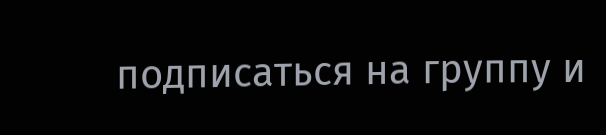подписаться на группу и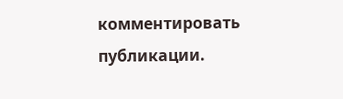комментировать публикации.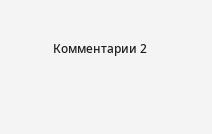Комментарии 2